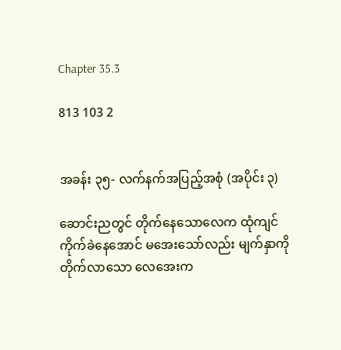Chapter 35.3

813 103 2


အခန်း ၃၅- လက်နက်အပြည့်အစုံ (အပိုင်း ၃)

ဆောင်းညတွင် တိုက်နေသောလေက ထုံကျင်ကိုက်ခဲနေအောင် မအေးသော်လည်း မျက်နှာကို တိုက်လာသော လေအေးက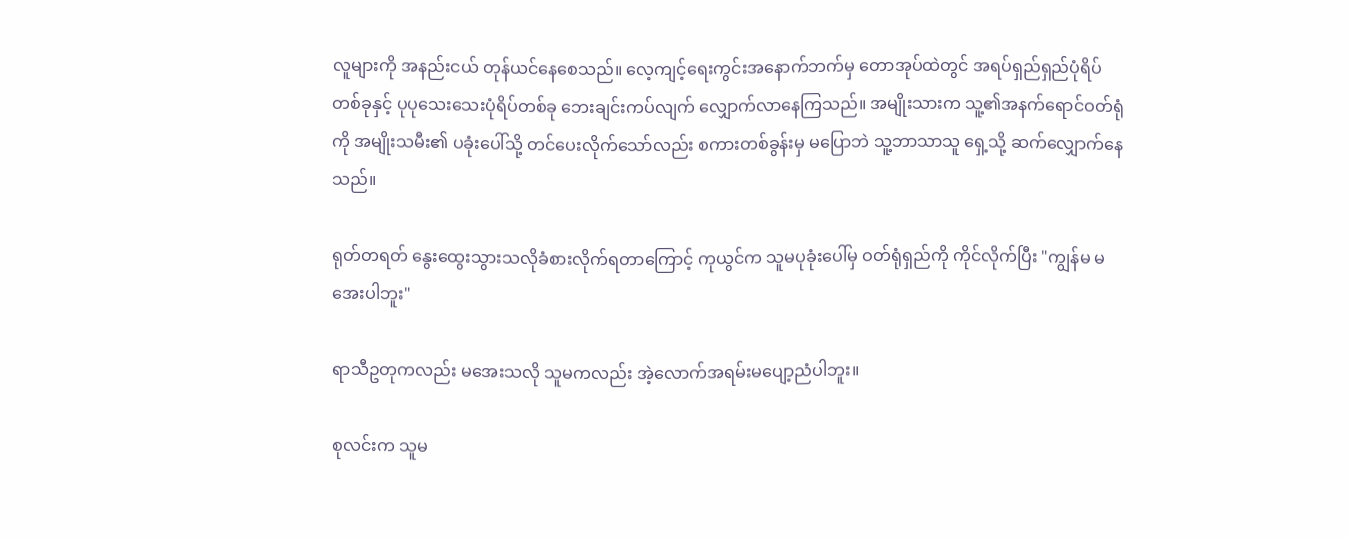လူများကို အနည်းငယ် တုန်ယင်နေစေသည်။ လေ့ကျင့်ရေးကွင်းအနောက်ဘက်မှ တောအုပ်ထဲတွင် အရပ်ရှည်ရှည်ပုံရိပ်တစ်ခုနှင့် ပုပုသေးသေးပုံရိပ်တစ်ခု ဘေးချင်းကပ်လျက် လျှောက်လာနေကြသည်။ အမျိုးသားက သူ့၏အနက်ရောင်ဝတ်ရုံကို အမျိုးသမီး၏ ပခုံးပေါ်သို့ တင်ပေးလိုက်သော်လည်း စကားတစ်ခွန်းမှ မပြောဘဲ သူ့ဘာသာသူ ရှေ့သို့ ဆက်လျှောက်နေသည်။

ရုတ်တရတ် နွေးထွေးသွားသလိုခံစားလိုက်ရတာကြောင့် ကုယွင်က သူမပုခုံးပေါ်မှ ဝတ်ရုံရှည်ကို ကိုင်လိုက်ပြီး "ကျွန်မ မအေးပါဘူး"

ရာသီဥတုကလည်း မအေးသလို သူမကလည်း အဲ့လောက်အရမ်းမပျော့ညံပါဘူး။

စုလင်းက သူမ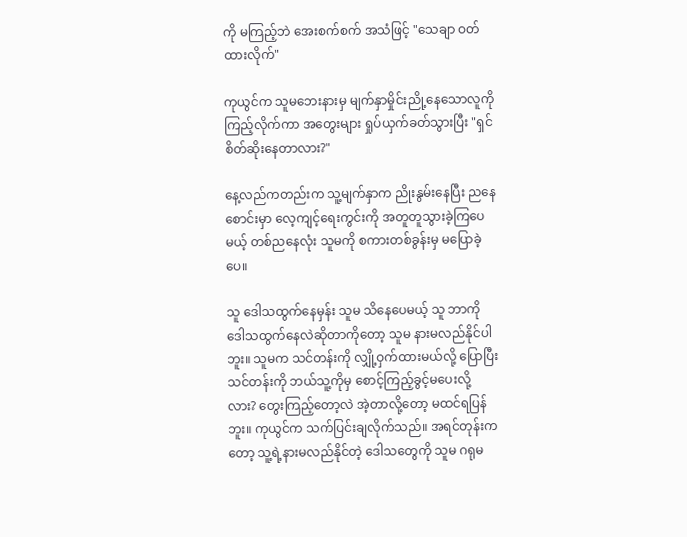ကို မကြည့်ဘဲ အေးစက်စက် အသံဖြင့် "သေချာ ဝတ်ထားလိုက်"

ကုယွင်က သူမဘေးနားမှ မျက်နှာမှိုင်းညို့နေသောလူကို ကြည့်လိုက်ကာ အတွေးများ ရှုပ်ယှက်ခတ်သွားပြီး "ရှင် စိတ်ဆိုးနေတာလား?"

နေ့လည်ကတည်းက သူ့မျက်နှာက ညိုးနွမ်းနေပြီး ညနေစောင်းမှာ လေ့ကျင့်ရေးကွင်းကို အတူတူသွားခဲ့ကြပေမယ့် တစ်ညနေလုံး သူမကို စကားတစ်ခွန်းမှ မပြောခဲ့ပေ။

သူ ဒေါသထွက်နေမှန်း သူမ သိနေပေမယ့် သူ ဘာကို ဒေါသထွက်နေလဲဆိုတာကိုတော့ သူမ နားမလည်နိုင်ပါဘူး။ သူမက သင်တန်းကို လျှို့ဝှက်ထားမယ်လို့ ပြောပြီး သင်တန်းကို ဘယ်သူ့ကိုမှ စောင့်ကြည့်ခွင့်မပေးလို့လား? တွေးကြည့်တော့လဲ အဲ့တာလို့တော့ မထင်ရပြန်ဘူး။ ကုယွင်က သက်ပြင်းချလိုက်သည်။ အရင်တုန်းကတော့ သူ့ရဲ့နားမလည်နိုင်တဲ့ ဒေါသတွေကို သူမ ဂရုမ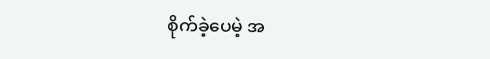စိုက်ခဲ့ပေမဲ့ အ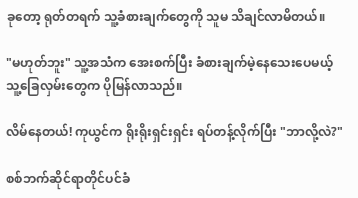ခုတော့ ရုတ်တရက် သူ့ခံစားချက်တွေကို သူမ သိချင်လာမိတယ်။

"မဟုတ်ဘူး" သူ့အသံက အေးစက်ပြီး ခံစားချက်မဲ့နေသေးပေမယ့် သူ့ခြေလှမ်းတွေက ပိုမြန်လာသည်။

လိမ်နေတယ်! ကုယွင်က ရိုးရိုးရှင်းရှင်း ရပ်တန့်လိုက်ပြီး "ဘာလို့လဲ?"

စစ်ဘက်ဆိုင်ရာတိုင်ပင်ခံ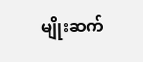မျိုးဆက်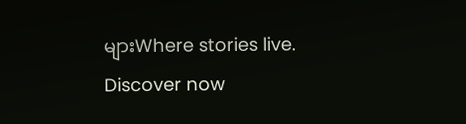များWhere stories live. Discover now